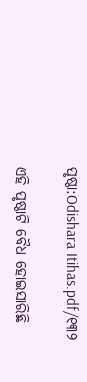ପୃଷ୍ଠା:Odishara Itihas.pdf/୧୩୨

ଏହି ପୃଷ୍ଠାଟି ବୈଧ ହୋଇସାରିଛି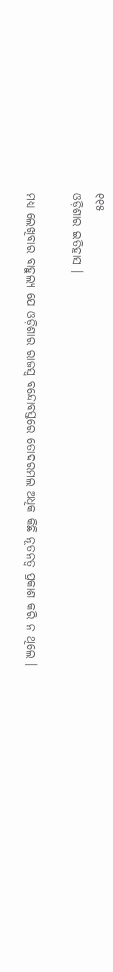୧୧୫
ଓଡ଼ିଶାର ଇତିହାସ ।

ମଧ୍ୟ ଲେଖିବାର ବାହୁଲ୍ୟ ଯେ ଓଡ଼ିଶାର ରାଜସ୍ୱ ବନ୍ଦୋବସ୍ତରେ ତୋଦରମଲ ଅଧିକ କିଛି ନୂତନତ୍ୱ ପ୍ରକାଶ କରି ନ ଥିଲେ ।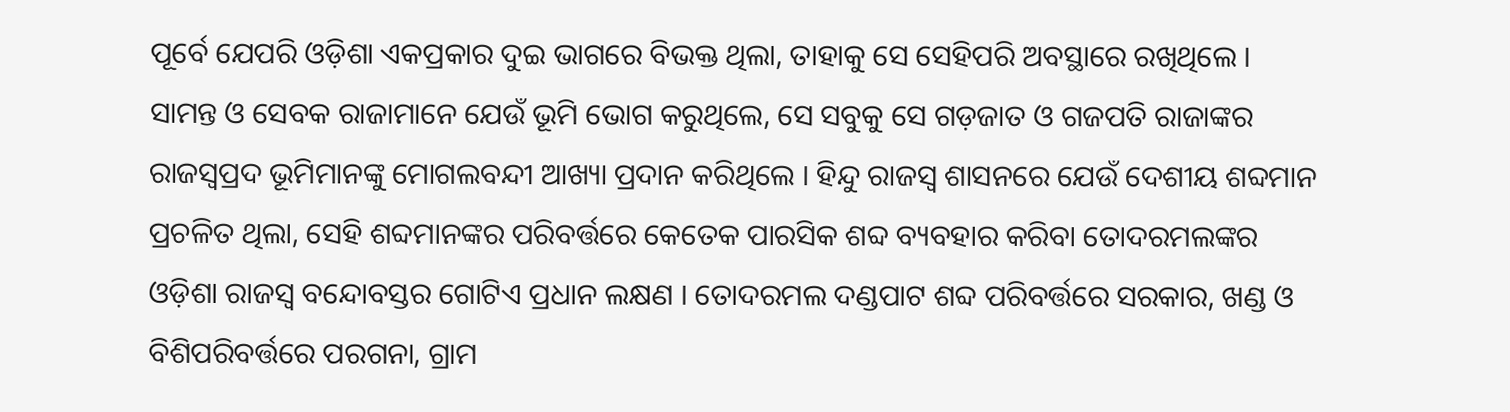ପୂର୍ବେ ଯେପରି ଓଡ଼ିଶା ଏକପ୍ରକାର ଦୁଇ ଭାଗରେ ବିଭକ୍ତ ଥିଲା, ତାହାକୁ ସେ ସେହିପରି ଅବସ୍ଥାରେ ରଖିଥିଲେ । ସାମନ୍ତ ଓ ସେବକ ରାଜାମାନେ ଯେଉଁ ଭୂମି ଭୋଗ କରୁଥିଲେ, ସେ ସବୁକୁ ସେ ଗଡ଼ଜାତ ଓ ଗଜପତି ରାଜାଙ୍କର ରାଜସ୍ୱପ୍ରଦ ଭୂମିମାନଙ୍କୁ ମୋଗଲବନ୍ଦୀ ଆଖ୍ୟା ପ୍ରଦାନ କରିଥିଲେ । ହିନ୍ଦୁ ରାଜସ୍ୱ ଶାସନରେ ଯେଉଁ ଦେଶୀୟ ଶବ୍ଦମାନ ପ୍ରଚଳିତ ଥିଲା, ସେହି ଶବ୍ଦମାନଙ୍କର ପରିବର୍ତ୍ତରେ କେତେକ ପାରସିକ ଶବ୍ଦ ବ୍ୟବହାର କରିବା ତୋଦରମଲଙ୍କର ଓଡ଼ିଶା ରାଜସ୍ୱ ବନ୍ଦୋବସ୍ତର ଗୋଟିଏ ପ୍ରଧାନ ଲକ୍ଷଣ । ତୋଦରମଲ ଦଣ୍ଡପାଟ ଶବ୍ଦ ପରିବର୍ତ୍ତରେ ସରକାର, ଖଣ୍ଡ ଓ ବିଶିପରିବର୍ତ୍ତରେ ପରଗନା, ଗ୍ରାମ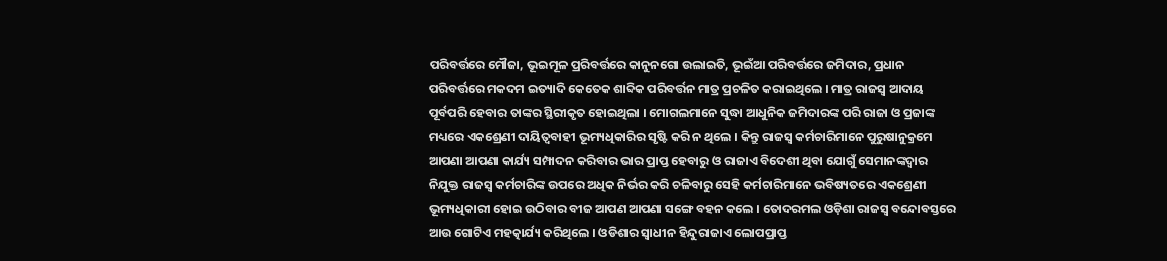ପରିବର୍ତ୍ତରେ ମୌଜା, ଭୂଇମୂଳ ପ୍ରରିବର୍ତ୍ତରେ କାନୁନଗୋ ଉଲାଇତି, ଭୂଇଁଆ ପରିବର୍ତ୍ତରେ ଜମିଦାର, ପ୍ରଧାନ ପରିବର୍ତ୍ତରେ ମକଦମ ଇତ୍ୟାଦି କେତେକ ଶାବ୍ଦିକ ପରିବର୍ତ୍ତନ ମାତ୍ର ପ୍ରଚଳିତ କରାଇଥିଲେ । ମାତ୍ର ରାଜସ୍ୱ ଆଦାୟ ପୂର୍ବପରି ହେବାର ତାଙ୍କର ସ୍ଥିରୀକୃତ ହୋଇଥିଲା । ମୋଗଲମାନେ ସୁଦ୍ଧା ଆଧୁନିକ ଜମିଦାରଙ୍କ ପରି ରାଜା ଓ ପ୍ରଜାଙ୍କ ମଧ୍ୟରେ ଏକଶ୍ରେଣୀ ଦାୟିତ୍ୱବାହୀ ଭୂମ୍ୟଧିକାରିର ସୃଷ୍ଟି କରି ନ ଥିଲେ । କିନ୍ତୁ ରାଜସ୍ୱ କର୍ମଚାରିମାନେ ପୁରୁଷାନୁକ୍ରମେ ଆପଣା ଆପଣା କାର୍ଯ୍ୟ ସମ୍ପାଦନ କରିବାର ଭାର ପ୍ରାପ୍ତ ହେବାରୁ ଓ ରାଜାଏ ବିଦେଶୀ ଥିବା ଯୋଗୁଁ ସେମାନଙ୍କଦ୍ୱାର ନିଯୁକ୍ତ ରାଜସ୍ୱ କର୍ମଚାରିଙ୍କ ଉପରେ ଅଧିକ ନିର୍ଭର କରି ଚଳିବାରୁ ସେହି କର୍ମଚାରିମାନେ ଭବିଷ୍ୟତରେ ଏକଶ୍ରେଣୀ ଭୂମ୍ୟଧିକାରୀ ହୋଇ ଉଠିବାର ବୀଜ ଆପଣ ଆପଣା ସଙ୍ଗେ ବହନ କଲେ । ତୋଦରମଲ ଓଡ଼ିଶା ରାଜସ୍ୱ ବନ୍ଦୋବସ୍ତରେ ଆଉ ଗୋଟିଏ ମହତ୍କାର୍ଯ୍ୟ କରିଥିଲେ । ଓଡିଶାର ସ୍ୱାଧୀନ ହିନ୍ଦୁରାଜାଏ ଲୋପପ୍ରାପ୍ତ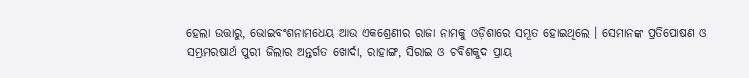ହେଲା ଉତ୍ତାରୁ, ଭୋଇବଂଶନାମଧେୟ ଆଉ ଏକଶ୍ରେଣୀର ରାଜା ନାମକୁ ଓଡ଼ିଶାରେ ସମ୍ଭୂତ ହୋଇଥିଲେ । ସେମାନଙ୍କ ପ୍ରତିପୋଷଣ ଓ ସମ୍ଭ୍ରମରଷାର୍ଥ ପୁରୀ ଜିଲାର ଅନ୍ତର୍ଗତ ଖୋର୍ଦା, ରାହାଙ୍ଗ, ସିରାଇ ଓ ଚବିଶକୁଦ ପ୍ରାୟ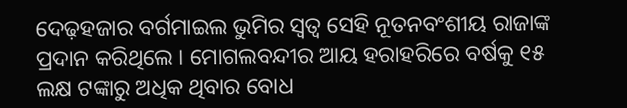ଦେଢ଼ହଜାର ବର୍ଗମାଇଲ ଭୁମିର ସ୍ୱତ୍ୱ ସେହି ନୂତନବଂଶୀୟ ରାଜାଙ୍କ ପ୍ରଦାନ କରିଥିଲେ । ମୋଗଲବନ୍ଦୀର ଆୟ ହରାହରିରେ ବର୍ଷକୁ ୧୫ ଲକ୍ଷ ଟଙ୍କାରୁ ଅଧିକ ଥିବାର ବୋଧ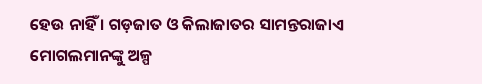ହେଉ ନାହିଁ । ଗଡ଼ଜାତ ଓ କିଲାଜାତର ସାମନ୍ତରାଜାଏ ମୋଗଲମାନଙ୍କୁ ଅଳ୍ପ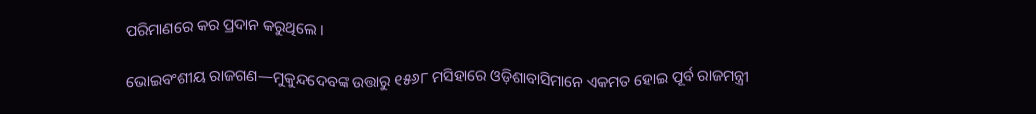ପରିମାଣରେ କର ପ୍ରଦାନ କରୁଥିଲେ ।

ଭୋଇବଂଶୀୟ ରାଜଗଣ—ମୁକୁନ୍ଦଦେବଙ୍କ ଉତ୍ତାରୁ ୧୫୬୮ ମସିହାରେ ଓଡ଼ିଶାବାସିମାନେ ଏକମତ ହୋଇ ପୂର୍ବ ରାଜମନ୍ତ୍ରୀ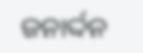ଜନାର୍ଦ୍ଦନ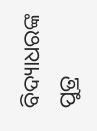ବିଦ୍ୟାଧରଙ୍କ ପୁତ୍ର